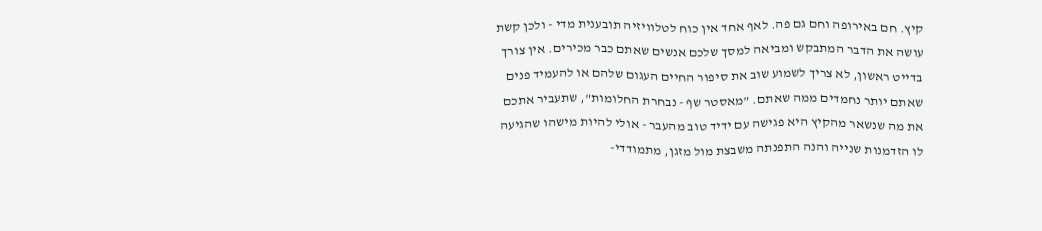קיץ. חם באירופה וחם גם פה. לאף אחד אין כוח לטלוויזיה תובענית מדי - ולכן קשת עושה את הדבר המתבקש ומביאה למסך שלכם אנשים שאתם כבר מכירים. אין צורך בדייט ראשון, לא צריך לשמוע שוב את סיפור החיים העגום שלהם או להעמיד פנים שאתם יותר נחמדים ממה שאתם. "מאסטר שף - נבחרת החלומות", שתעביר אתכם את מה שנשאר מהקיץ היא פגישה עם ידיד טוב מהעבר - אולי להיות מישהו שהגיעה לו הזדמנות שנייה והנה התפנתה משבצת מול מזגן, מתמודדי-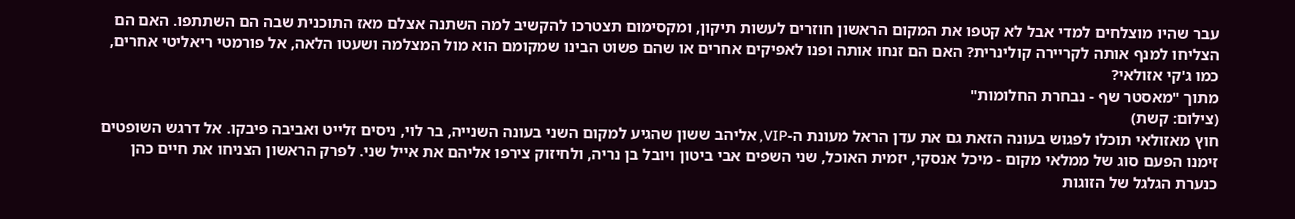עבר שהיו מוצלחים למדי אבל לא קטפו את המקום הראשון חוזרים לעשות תיקון, ומקסימום תצטרכו להקשיב למה השתנה אצלם מאז התוכנית שבה הם השתתפו. האם הם הצליחו למנף אותה לקריירה קולינרית? האם הם זנחו אותה ופנו לאפיקים אחרים או שהם פשוט הבינו שמקומם הוא מול המצלמה ושעטו הלאה, אל פורמטי ריאליטי אחרים, כמו ג'קי אזולאי?
מתוך "מאסטר שף - נבחרת החלומות"
(צילום: קשת)
חוץ מאזולאי תוכלו לפגוש בעונה הזאת גם את עדן הראל מעונת ה-VIP, אליהב ששון שהגיע למקום השני בעונה השנייה, בר לוי, ניסים זלייט ואביבה פיבקו. אל דרגש השופטים זימנו הפעם סוג של ממלאי מקום - מיכל אנסקי, יזמית האוכל, שני השפים אבי ביטון ויובל בן נריה, ולחיזוק צירפו אליהם את אייל שני. לפרק הראשון הצניחו את חיים כהן כנערת הגלגל של הזוגות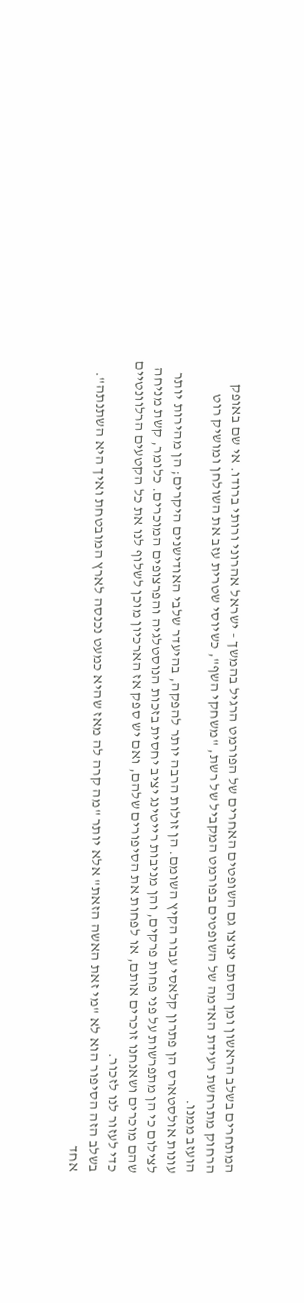המתחרים בשלב הראשון ומן הסתם יצוצו גם השופטים האחרים של הפורמט הרגיל בהמשך - ישראל אהרוני ורותי ברודו. אי שם באופק הרחוק מתרחשת רעידת האדמה של השופטים בפורמט המקביל של רשת, "משחקי השף", כשיוסי שטרית עזב את השולחן ומושיק רוט הועזב ממנו.
עונות אולסטארס הן פתרון קלאסי עבור הקיץ השומם. הן זולות הרבה יותר להפקה, בהיעדר שלבי האודישנים היקרים; הן מהירות יותר לצילום כי הן מתפרשות על פני פחות פרקים, והן מניבות רייטינג יציב יחסית בזכות הנוסטלגיה והפרצופים המוכרים. כלומר, קשת מניחה שהם מוכרים ושאנחנו זוכרים אותם, או לפחות את הסיפורים שלהם, ואם יש ספק אז הארכיון מוכן לשלוף לנו את כל הקטעים הרלוונטיים כדי לעזור לנו לזכור.
בשלב הזה הסיפור הוא לא "מי זאת האשה הזאת" אלא יותר "מה קרה לה מאז שהיא כמעט נכנסה לארץ המובטחת ואיך היא השתנתה". אחד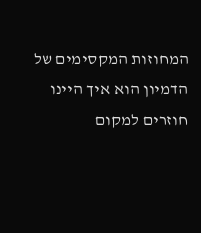המחוזות המקסימים של הדמיון הוא איך היינו חוזרים למקום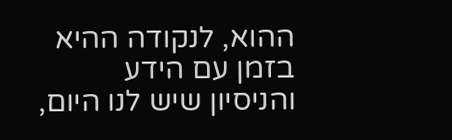ההוא, לנקודה ההיא בזמן עם הידע והניסיון שיש לנו היום,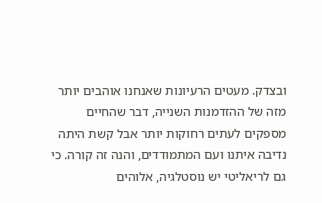ובצדק. מעטים הרעיונות שאנחנו אוהבים יותר מזה של ההזדמנות השנייה, דבר שהחיים מספקים לעתים רחוקות יותר אבל קשת היתה נדיבה איתנו ועם המתמודדים, והנה זה קורה. כי גם לריאליטי יש נוסטלגיה, אלוהים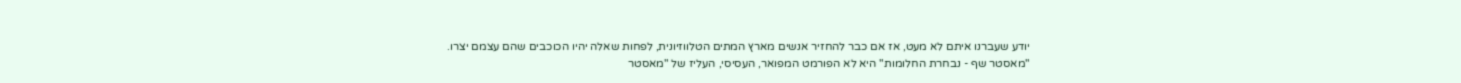יודע שעברנו איתם לא מעט, אז אם כבר להחזיר אנשים מארץ המתים הטלווזיונית, לפחות שאלה יהיו הכוכבים שהם עצמם יצרו.
"מאסטר שף - נבחרת החלומות" היא לא הפורמט המפואר, העסיסי, העליז של "מאסטר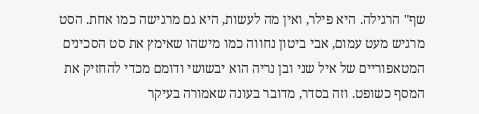שף" הרגילה. היא פילר, ואין מה לעשות, היא גם מרגישה כמו אחת. הסט מרגיש מעט עמום, אבי ביטון נחווה כמו מישהו שאימץ את סט הסכינים המטאפוריים של איל שני ובן נריה הוא יבשושי ודומם מכדי להחזיק את המסף כשופט. וזה בסדר, מדובר בעונה שאמורה בעיקר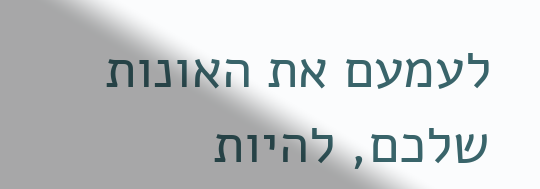לעמעם את האונות שלכם, להיות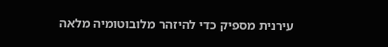עירנית מספיק כדי להיזהר מלובוטומיה מלאה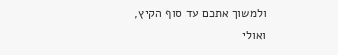ולמשוך אתכם עד סוף הקיץ, ואולי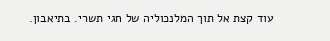עוד קצת אל תוך המלנכוליה של חגי תשרי. בתיאבון.